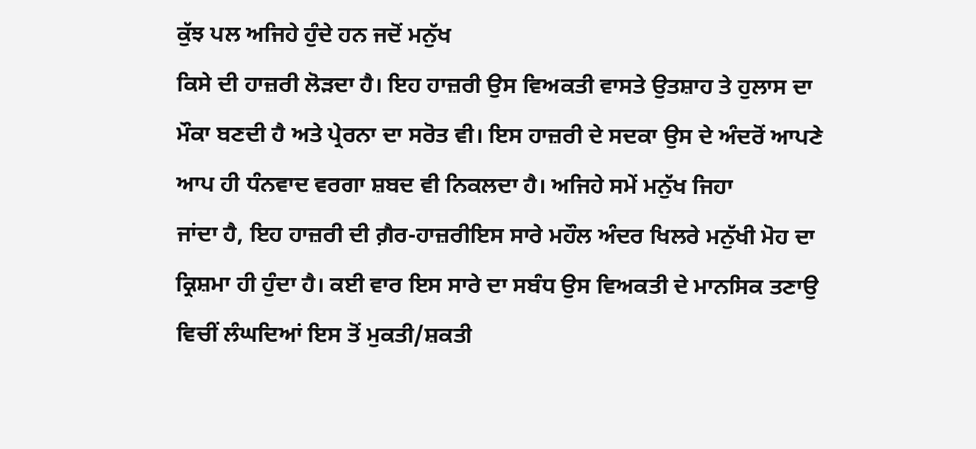ਕੁੱਝ ਪਲ ਅਜਿਹੇ ਹੁੰਦੇ ਹਨ ਜਦੋਂ ਮਨੁੱਖ
ਕਿਸੇ ਦੀ ਹਾਜ਼ਰੀ ਲੋੜਦਾ ਹੈ। ਇਹ ਹਾਜ਼ਰੀ ਉਸ ਵਿਅਕਤੀ ਵਾਸਤੇ ਉਤਸ਼ਾਹ ਤੇ ਹੁਲਾਸ ਦਾ
ਮੌਕਾ ਬਣਦੀ ਹੈ ਅਤੇ ਪ੍ਰੇਰਨਾ ਦਾ ਸਰੋਤ ਵੀ। ਇਸ ਹਾਜ਼ਰੀ ਦੇ ਸਦਕਾ ਉਸ ਦੇ ਅੰਦਰੋਂ ਆਪਣੇ
ਆਪ ਹੀ ਧੰਨਵਾਦ ਵਰਗਾ ਸ਼ਬਦ ਵੀ ਨਿਕਲਦਾ ਹੈ। ਅਜਿਹੇ ਸਮੇਂ ਮਨੁੱਖ ਜਿਹਾ
ਜਾਂਦਾ ਹੈ, ਇਹ ਹਾਜ਼ਰੀ ਦੀ ਗ਼ੈਰ-ਹਾਜ਼ਰੀਇਸ ਸਾਰੇ ਮਹੌਲ ਅੰਦਰ ਖਿਲਰੇ ਮਨੁੱਖੀ ਮੋਹ ਦਾ
ਕ੍ਰਿਸ਼ਮਾ ਹੀ ਹੁੰਦਾ ਹੈ। ਕਈ ਵਾਰ ਇਸ ਸਾਰੇ ਦਾ ਸਬੰਧ ਉਸ ਵਿਅਕਤੀ ਦੇ ਮਾਨਸਿਕ ਤਣਾਉ
ਵਿਚੀਂ ਲੰਘਦਿਆਂ ਇਸ ਤੋਂ ਮੁਕਤੀ/ਸ਼ਕਤੀ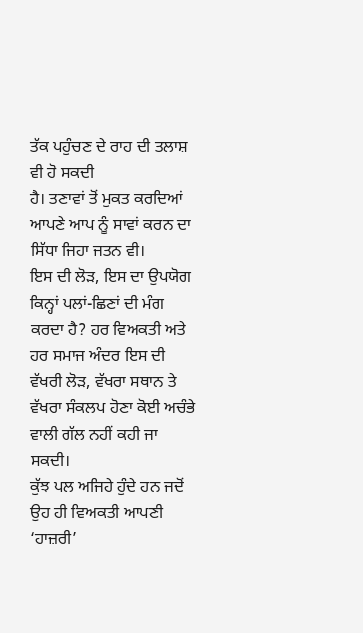ਤੱਕ ਪਹੁੰਚਣ ਦੇ ਰਾਹ ਦੀ ਤਲਾਸ਼ ਵੀ ਹੋ ਸਕਦੀ
ਹੈ। ਤਣਾਵਾਂ ਤੋਂ ਮੁਕਤ ਕਰਦਿਆਂ ਆਪਣੇ ਆਪ ਨੂੰ ਸਾਵਾਂ ਕਰਨ ਦਾ ਸਿੱਧਾ ਜਿਹਾ ਜਤਨ ਵੀ।
ਇਸ ਦੀ ਲੋੜ, ਇਸ ਦਾ ਉਪਯੋਗ ਕਿਨ੍ਹਾਂ ਪਲਾਂ-ਛਿਣਾਂ ਦੀ ਮੰਗ ਕਰਦਾ ਹੈ? ਹਰ ਵਿਅਕਤੀ ਅਤੇ
ਹਰ ਸਮਾਜ ਅੰਦਰ ਇਸ ਦੀ ਵੱਖਰੀ ਲੋੜ, ਵੱਖਰਾ ਸਥਾਨ ਤੇ ਵੱਖਰਾ ਸੰਕਲਪ ਹੋਣਾ ਕੋਈ ਅਚੰਭੇ
ਵਾਲੀ ਗੱਲ ਨਹੀਂ ਕਹੀ ਜਾ ਸਕਦੀ।
ਕੁੱਝ ਪਲ ਅਜਿਹੇ ਹੁੰਦੇ ਹਨ ਜਦੋਂ ਉਹ ਹੀ ਵਿਅਕਤੀ ਆਪਣੀ ‘ਹਾਜ਼ਰੀ’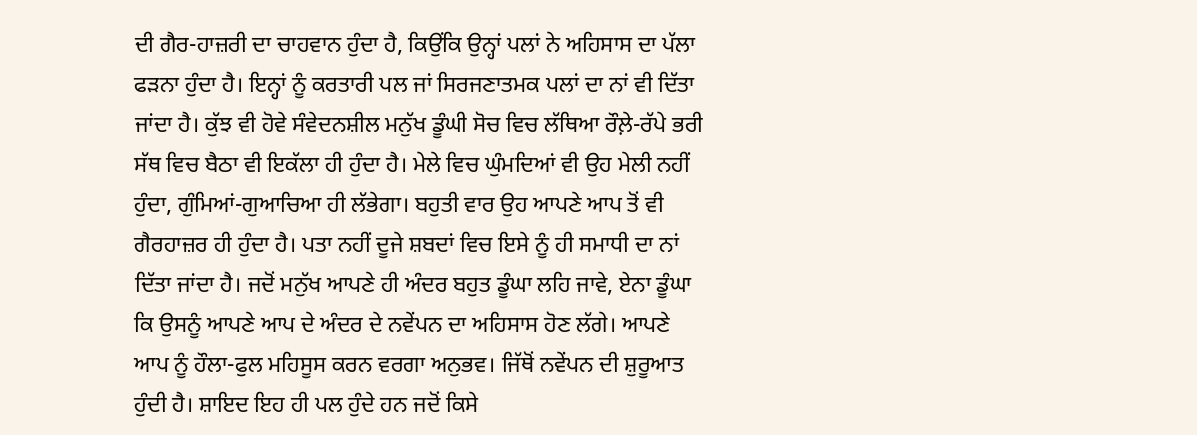ਦੀ ਗੈਰ-ਹਾਜ਼ਰੀ ਦਾ ਚਾਹਵਾਨ ਹੁੰਦਾ ਹੈ, ਕਿਉਂਕਿ ਉਨ੍ਹਾਂ ਪਲਾਂ ਨੇ ਅਹਿਸਾਸ ਦਾ ਪੱਲਾ ਫੜਨਾ ਹੁੰਦਾ ਹੈ। ਇਨ੍ਹਾਂ ਨੂੰ ਕਰਤਾਰੀ ਪਲ ਜਾਂ ਸਿਰਜਣਾਤਮਕ ਪਲਾਂ ਦਾ ਨਾਂ ਵੀ ਦਿੱਤਾ ਜਾਂਦਾ ਹੈ। ਕੁੱਝ ਵੀ ਹੋਵੇ ਸੰਵੇਦਨਸ਼ੀਲ ਮਨੁੱਖ ਡੂੰਘੀ ਸੋਚ ਵਿਚ ਲੱਥਿਆ ਰੌਲ਼ੇ-ਰੱਪੇ ਭਰੀ ਸੱਥ ਵਿਚ ਬੈਠਾ ਵੀ ਇਕੱਲਾ ਹੀ ਹੁੰਦਾ ਹੈ। ਮੇਲੇ ਵਿਚ ਘੁੰਮਦਿਆਂ ਵੀ ਉਹ ਮੇਲੀ ਨਹੀਂ ਹੁੰਦਾ, ਗੁੰਮਿਆਂ-ਗੁਆਚਿਆ ਹੀ ਲੱਭੇਗਾ। ਬਹੁਤੀ ਵਾਰ ਉਹ ਆਪਣੇ ਆਪ ਤੋਂ ਵੀ ਗੈਰਹਾਜ਼ਰ ਹੀ ਹੁੰਦਾ ਹੈ। ਪਤਾ ਨਹੀਂ ਦੂਜੇ ਸ਼ਬਦਾਂ ਵਿਚ ਇਸੇ ਨੂੰ ਹੀ ਸਮਾਧੀ ਦਾ ਨਾਂ ਦਿੱਤਾ ਜਾਂਦਾ ਹੈ। ਜਦੋਂ ਮਨੁੱਖ ਆਪਣੇ ਹੀ ਅੰਦਰ ਬਹੁਤ ਡੂੰਘਾ ਲਹਿ ਜਾਵੇ, ਏਨਾ ਡੂੰਘਾ ਕਿ ਉਸਨੂੰ ਆਪਣੇ ਆਪ ਦੇ ਅੰਦਰ ਦੇ ਨਵੇਂਪਨ ਦਾ ਅਹਿਸਾਸ ਹੋਣ ਲੱਗੇ। ਆਪਣੇ ਆਪ ਨੂੰ ਹੌਲਾ-ਫੁਲ ਮਹਿਸੂਸ ਕਰਨ ਵਰਗਾ ਅਨੁਭਵ। ਜਿੱਥੋਂ ਨਵੇਂਪਨ ਦੀ ਸ਼ੁਰੂਆਤ ਹੁੰਦੀ ਹੈ। ਸ਼ਾਇਦ ਇਹ ਹੀ ਪਲ ਹੁੰਦੇ ਹਨ ਜਦੋਂ ਕਿਸੇ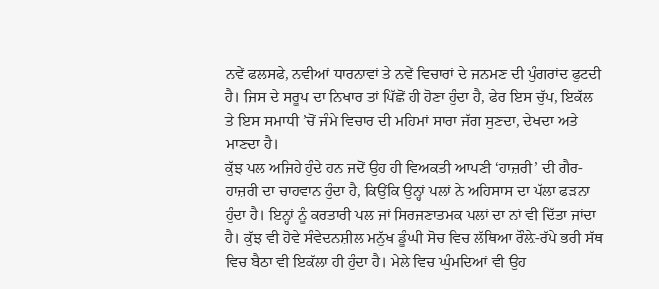ਨਵੇਂ ਫਲਸਫੇ, ਨਵੀਆਂ ਧਾਰਨਾਵਾਂ ਤੇ ਨਵੇਂ ਵਿਚਾਰਾਂ ਦੇ ਜਨਮਣ ਦੀ ਪੁੰਗਰਾਂਦ ਫੁਟਦੀ ਹੈ। ਜਿਸ ਦੇ ਸਰੂਪ ਦਾ ਨਿਖਾਰ ਤਾਂ ਪਿੱਛੋਂ ਹੀ ਹੋਣਾ ਹੁੰਦਾ ਹੈ, ਫੇਰ ਇਸ ਚੁੱਪ, ਇਕੱਲ ਤੇ ਇਸ ਸਮਾਧੀ ’ਚੋਂ ਜੰਮੇ ਵਿਚਾਰ ਦੀ ਮਹਿਮਾਂ ਸਾਰਾ ਜੱਗ ਸੁਣਦਾ, ਦੇਖਦਾ ਅਤੇ ਮਾਣਦਾ ਹੈ।
ਕੁੱਝ ਪਲ ਅਜਿਹੇ ਹੁੰਦੇ ਹਨ ਜਦੋਂ ਉਹ ਹੀ ਵਿਅਕਤੀ ਆਪਣੀ ‘ਹਾਜ਼ਰੀ’ ਦੀ ਗੈਰ-ਹਾਜ਼ਰੀ ਦਾ ਚਾਹਵਾਨ ਹੁੰਦਾ ਹੈ, ਕਿਉਂਕਿ ਉਨ੍ਹਾਂ ਪਲਾਂ ਨੇ ਅਹਿਸਾਸ ਦਾ ਪੱਲਾ ਫੜਨਾ ਹੁੰਦਾ ਹੈ। ਇਨ੍ਹਾਂ ਨੂੰ ਕਰਤਾਰੀ ਪਲ ਜਾਂ ਸਿਰਜਣਾਤਮਕ ਪਲਾਂ ਦਾ ਨਾਂ ਵੀ ਦਿੱਤਾ ਜਾਂਦਾ ਹੈ। ਕੁੱਝ ਵੀ ਹੋਵੇ ਸੰਵੇਦਨਸ਼ੀਲ ਮਨੁੱਖ ਡੂੰਘੀ ਸੋਚ ਵਿਚ ਲੱਥਿਆ ਰੌਲ਼ੇ-ਰੱਪੇ ਭਰੀ ਸੱਥ ਵਿਚ ਬੈਠਾ ਵੀ ਇਕੱਲਾ ਹੀ ਹੁੰਦਾ ਹੈ। ਮੇਲੇ ਵਿਚ ਘੁੰਮਦਿਆਂ ਵੀ ਉਹ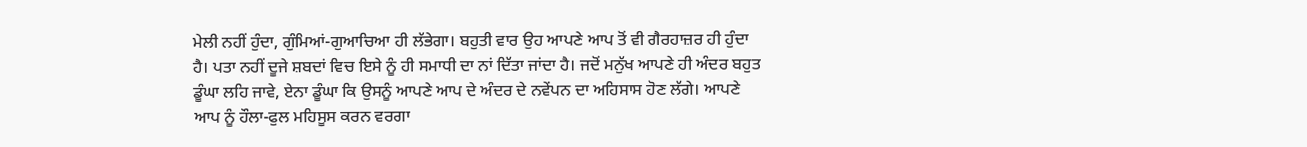ਮੇਲੀ ਨਹੀਂ ਹੁੰਦਾ, ਗੁੰਮਿਆਂ-ਗੁਆਚਿਆ ਹੀ ਲੱਭੇਗਾ। ਬਹੁਤੀ ਵਾਰ ਉਹ ਆਪਣੇ ਆਪ ਤੋਂ ਵੀ ਗੈਰਹਾਜ਼ਰ ਹੀ ਹੁੰਦਾ ਹੈ। ਪਤਾ ਨਹੀਂ ਦੂਜੇ ਸ਼ਬਦਾਂ ਵਿਚ ਇਸੇ ਨੂੰ ਹੀ ਸਮਾਧੀ ਦਾ ਨਾਂ ਦਿੱਤਾ ਜਾਂਦਾ ਹੈ। ਜਦੋਂ ਮਨੁੱਖ ਆਪਣੇ ਹੀ ਅੰਦਰ ਬਹੁਤ ਡੂੰਘਾ ਲਹਿ ਜਾਵੇ, ਏਨਾ ਡੂੰਘਾ ਕਿ ਉਸਨੂੰ ਆਪਣੇ ਆਪ ਦੇ ਅੰਦਰ ਦੇ ਨਵੇਂਪਨ ਦਾ ਅਹਿਸਾਸ ਹੋਣ ਲੱਗੇ। ਆਪਣੇ ਆਪ ਨੂੰ ਹੌਲਾ-ਫੁਲ ਮਹਿਸੂਸ ਕਰਨ ਵਰਗਾ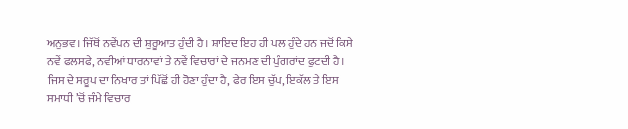ਅਨੁਭਵ। ਜਿੱਥੋਂ ਨਵੇਂਪਨ ਦੀ ਸ਼ੁਰੂਆਤ ਹੁੰਦੀ ਹੈ। ਸ਼ਾਇਦ ਇਹ ਹੀ ਪਲ ਹੁੰਦੇ ਹਨ ਜਦੋਂ ਕਿਸੇ ਨਵੇਂ ਫਲਸਫੇ, ਨਵੀਆਂ ਧਾਰਨਾਵਾਂ ਤੇ ਨਵੇਂ ਵਿਚਾਰਾਂ ਦੇ ਜਨਮਣ ਦੀ ਪੁੰਗਰਾਂਦ ਫੁਟਦੀ ਹੈ। ਜਿਸ ਦੇ ਸਰੂਪ ਦਾ ਨਿਖਾਰ ਤਾਂ ਪਿੱਛੋਂ ਹੀ ਹੋਣਾ ਹੁੰਦਾ ਹੈ, ਫੇਰ ਇਸ ਚੁੱਪ, ਇਕੱਲ ਤੇ ਇਸ ਸਮਾਧੀ ’ਚੋਂ ਜੰਮੇ ਵਿਚਾਰ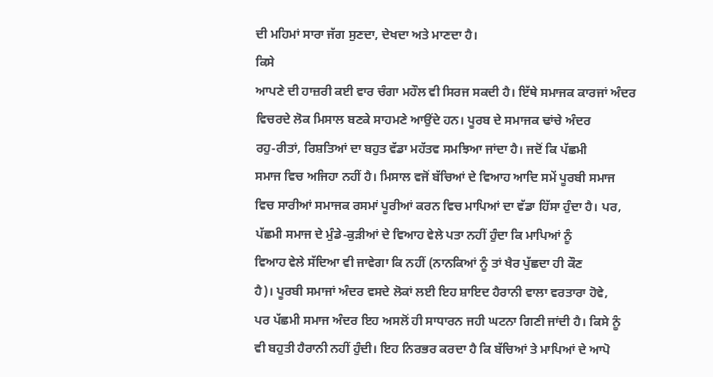ਦੀ ਮਹਿਮਾਂ ਸਾਰਾ ਜੱਗ ਸੁਣਦਾ, ਦੇਖਦਾ ਅਤੇ ਮਾਣਦਾ ਹੈ।
ਕਿਸੇ
ਆਪਣੇ ਦੀ ਹਾਜ਼ਰੀ ਕਈ ਵਾਰ ਚੰਗਾ ਮਹੌਲ ਵੀ ਸਿਰਜ ਸਕਦੀ ਹੈ। ਇੱਥੇ ਸਮਾਜਕ ਕਾਰਜਾਂ ਅੰਦਰ
ਵਿਚਰਦੇ ਲੋਕ ਮਿਸਾਲ ਬਣਕੇ ਸਾਹਮਣੇ ਆਉਂਦੇ ਹਨ। ਪੂਰਬ ਦੇ ਸਮਾਜਕ ਢਾਂਚੇ ਅੰਦਰ
ਰਹੁ-ਰੀਤਾਂ, ਰਿਸ਼ਤਿਆਂ ਦਾ ਬਹੁਤ ਵੱਡਾ ਮਹੱਤਵ ਸਮਝਿਆ ਜਾਂਦਾ ਹੈ। ਜਦੋਂ ਕਿ ਪੱਛਮੀ
ਸਮਾਜ ਵਿਚ ਅਜਿਹਾ ਨਹੀਂ ਹੈ। ਮਿਸਾਲ ਵਜੋਂ ਬੱਚਿਆਂ ਦੇ ਵਿਆਹ ਆਦਿ ਸਮੇਂ ਪੂਰਬੀ ਸਮਾਜ
ਵਿਚ ਸਾਰੀਆਂ ਸਮਾਜਕ ਰਸਮਾਂ ਪੂਰੀਆਂ ਕਰਨ ਵਿਚ ਮਾਪਿਆਂ ਦਾ ਵੱਡਾ ਹਿੱਸਾ ਹੁੰਦਾ ਹੈ। ਪਰ,
ਪੱਛਮੀ ਸਮਾਜ ਦੇ ਮੁੰਡੇ-ਕੁੜੀਆਂ ਦੇ ਵਿਆਹ ਵੇਲੇ ਪਤਾ ਨਹੀਂ ਹੁੰਦਾ ਕਿ ਮਾਪਿਆਂ ਨੂੰ
ਵਿਆਹ ਵੇਲੇ ਸੱਦਿਆ ਵੀ ਜਾਵੇਗਾ ਕਿ ਨਹੀਂ (ਨਾਨਕਿਆਂ ਨੂੰ ਤਾਂ ਖੈਰ ਪੁੱਛਦਾ ਹੀ ਕੌਣ
ਹੈ)। ਪੂਰਬੀ ਸਮਾਜਾਂ ਅੰਦਰ ਵਸਦੇ ਲੋਕਾਂ ਲਈ ਇਹ ਸ਼ਾਇਦ ਹੈਰਾਨੀ ਵਾਲਾ ਵਰਤਾਰਾ ਹੋਵੇ,
ਪਰ ਪੱਛਮੀ ਸਮਾਜ ਅੰਦਰ ਇਹ ਅਸਲੋਂ ਹੀ ਸਾਧਾਰਨ ਜਹੀ ਘਟਨਾ ਗਿਣੀ ਜਾਂਦੀ ਹੈ। ਕਿਸੇ ਨੂੰ
ਵੀ ਬਹੁਤੀ ਹੈਰਾਨੀ ਨਹੀਂ ਹੁੰਦੀ। ਇਹ ਨਿਰਭਰ ਕਰਦਾ ਹੈ ਕਿ ਬੱਚਿਆਂ ਤੇ ਮਾਪਿਆਂ ਦੇ ਆਪੋ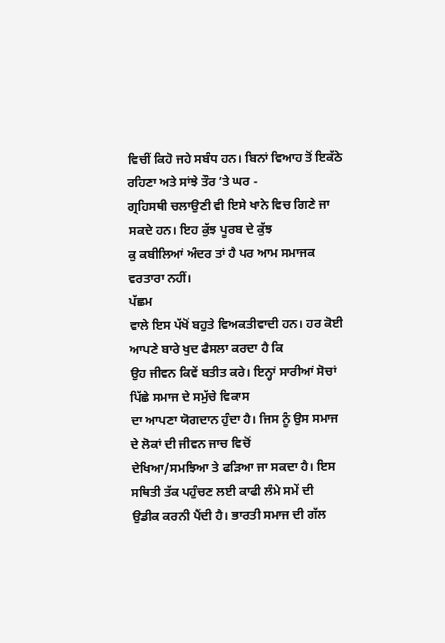ਵਿਚੀਂ ਕਿਹੋ ਜਹੇ ਸਬੰਧ ਹਨ। ਬਿਨਾਂ ਵਿਆਹ ਤੋਂ ਇਕੱਠੇ ਰਹਿਣਾ ਅਤੇ ਸਾਂਝੇ ਤੌਰ ’ਤੇ ਘਰ -
ਗ੍ਰਹਿਸਥੀ ਚਲਾਉਣੀ ਵੀ ਇਸੇ ਖਾਨੇ ਵਿਚ ਗਿਣੇ ਜਾ ਸਕਦੇ ਹਨ। ਇਹ ਕੁੱਝ ਪੂਰਬ ਦੇ ਕੁੱਝ
ਕੁ ਕਬੀਲਿਆਂ ਅੰਦਰ ਤਾਂ ਹੈ ਪਰ ਆਮ ਸਮਾਜਕ ਵਰਤਾਰਾ ਨਹੀਂ।
ਪੱਛਮ
ਵਾਲੇ ਇਸ ਪੱਖੋਂ ਬਹੁਤੇ ਵਿਅਕਤੀਵਾਦੀ ਹਨ। ਹਰ ਕੋਈ ਆਪਣੇ ਬਾਰੇ ਖੁਦ ਫੈਸਲਾ ਕਰਦਾ ਹੈ ਕਿ
ਉਹ ਜੀਵਨ ਕਿਵੇਂ ਬਤੀਤ ਕਰੇ। ਇਨ੍ਹਾਂ ਸਾਰੀਆਂ ਸੋਚਾਂ ਪਿੱਛੇ ਸਮਾਜ ਦੇ ਸਮੁੱਚੇ ਵਿਕਾਸ
ਦਾ ਆਪਣਾ ਯੋਗਦਾਨ ਹੁੰਦਾ ਹੈ। ਜਿਸ ਨੂੰ ਉਸ ਸਮਾਜ ਦੇ ਲੋਕਾਂ ਦੀ ਜੀਵਨ ਜਾਚ ਵਿਚੋਂ
ਦੇਖਿਆ/ਸਮਝਿਆ ਤੇ ਫੜਿਆ ਜਾ ਸਕਦਾ ਹੈ। ਇਸ ਸਥਿਤੀ ਤੱਕ ਪਹੁੰਚਣ ਲਈ ਕਾਫੀ ਲੰਮੇ ਸਮੇਂ ਦੀ
ਉਡੀਕ ਕਰਨੀ ਪੈਂਦੀ ਹੈ। ਭਾਰਤੀ ਸਮਾਜ ਦੀ ਗੱਲ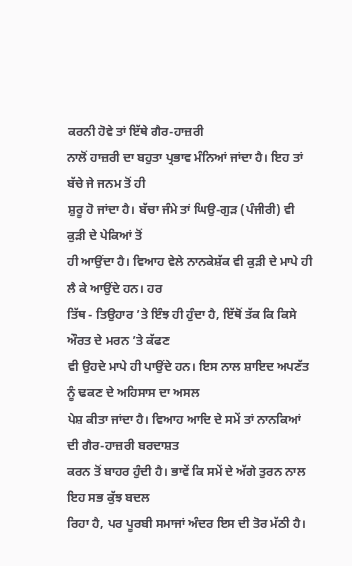ਕਰਨੀ ਹੋਵੇ ਤਾਂ ਇੱਥੇ ਗੈਰ-ਹਾਜ਼ਰੀ
ਨਾਲੋਂ ਹਾਜ਼ਰੀ ਦਾ ਬਹੁਤਾ ਪ੍ਰਭਾਵ ਮੰਨਿਆਂ ਜਾਂਦਾ ਹੈ। ਇਹ ਤਾਂ ਬੱਚੇ ਜੇ ਜਨਮ ਤੋਂ ਹੀ
ਸ਼ੁਰੂ ਹੋ ਜਾਂਦਾ ਹੈ। ਬੱਚਾ ਜੰਮੇ ਤਾਂ ਘਿਉ-ਗੁੜ (ਪੰਜੀਰੀ) ਵੀ ਕੁੜੀ ਦੇ ਪੇਕਿਆਂ ਤੋਂ
ਹੀ ਆਉਂਦਾ ਹੈ। ਵਿਆਹ ਵੇਲੇ ਨਾਨਕੇਸ਼ੱਕ ਵੀ ਕੁੜੀ ਦੇ ਮਾਪੇ ਹੀ ਲੈ ਕੇ ਆਉਂਦੇ ਹਨ। ਹਰ
ਤਿੱਥ - ਤਿਉਹਾਰ ’ਤੇ ਇੰਝ ਹੀ ਹੁੰਦਾ ਹੈ, ਇੱਥੋਂ ਤੱਕ ਕਿ ਕਿਸੇ ਔਰਤ ਦੇ ਮਰਨ ’ਤੇ ਕੱਫਣ
ਵੀ ਉਹਦੇ ਮਾਪੇ ਹੀ ਪਾਉਂਦੇ ਹਨ। ਇਸ ਨਾਲ ਸ਼ਾਇਦ ਅਪਣੱਤ ਨੂੰ ਢਕਣ ਦੇ ਅਹਿਸਾਸ ਦਾ ਅਸਲ
ਪੇਸ਼ ਕੀਤਾ ਜਾਂਦਾ ਹੈ। ਵਿਆਹ ਆਦਿ ਦੇ ਸਮੇਂ ਤਾਂ ਨਾਨਕਿਆਂ ਦੀ ਗੈਰ-ਹਾਜ਼ਰੀ ਬਰਦਾਸ਼ਤ
ਕਰਨ ਤੋਂ ਬਾਹਰ ਹੁੰਦੀ ਹੈ। ਭਾਵੇਂ ਕਿ ਸਮੇਂ ਦੇ ਅੱਗੇ ਤੁਰਨ ਨਾਲ ਇਹ ਸਭ ਕੁੱਝ ਬਦਲ
ਰਿਹਾ ਹੈ, ਪਰ ਪੂਰਬੀ ਸਮਾਜਾਂ ਅੰਦਰ ਇਸ ਦੀ ਤੋਰ ਮੱਠੀ ਹੈ।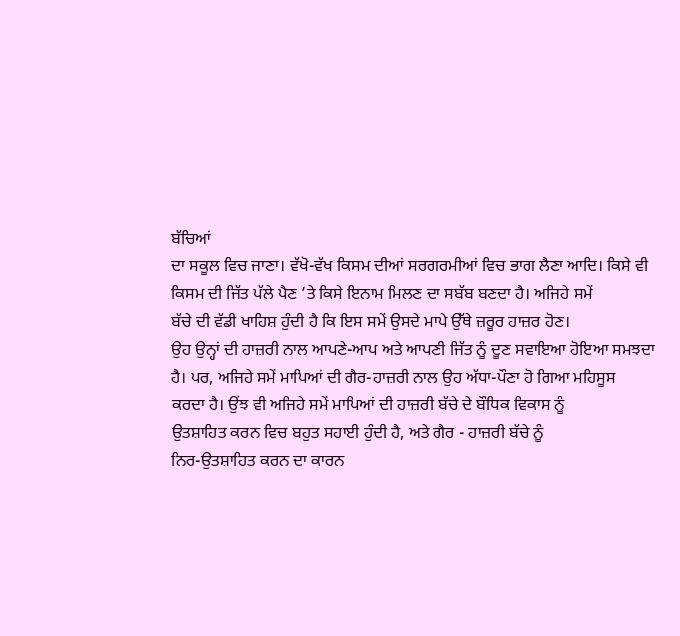ਬੱਚਿਆਂ
ਦਾ ਸਕੂਲ ਵਿਚ ਜਾਣਾ। ਵੱਖੋ-ਵੱਖ ਕਿਸਮ ਦੀਆਂ ਸਰਗਰਮੀਆਂ ਵਿਚ ਭਾਗ ਲੈਣਾ ਆਦਿ। ਕਿਸੇ ਵੀ
ਕਿਸਮ ਦੀ ਜਿੱਤ ਪੱਲੇ ਪੈਣ ’ਤੇ ਕਿਸੇ ਇਨਾਮ ਮਿਲਣ ਦਾ ਸਬੱਬ ਬਣਦਾ ਹੈ। ਅਜਿਹੇ ਸਮੇਂ
ਬੱਚੇ ਦੀ ਵੱਡੀ ਖਾਹਿਸ਼ ਹੁੰਦੀ ਹੈ ਕਿ ਇਸ ਸਮੇਂ ਉਸਦੇ ਮਾਪੇ ਉੱਥੇ ਜ਼ਰੂਰ ਹਾਜ਼ਰ ਹੋਣ।
ਉਹ ਉਨ੍ਹਾਂ ਦੀ ਹਾਜ਼ਰੀ ਨਾਲ ਆਪਣੇ-ਆਪ ਅਤੇ ਆਪਣੀ ਜਿੱਤ ਨੂੰ ਦੂਣ ਸਵਾਇਆ ਹੋਇਆ ਸਮਝਦਾ
ਹੈ। ਪਰ, ਅਜਿਹੇ ਸਮੇਂ ਮਾਪਿਆਂ ਦੀ ਗੈਰ-ਹਾਜ਼ਰੀ ਨਾਲ ਉਹ ਅੱਧਾ-ਪੌਣਾ ਹੋ ਗਿਆ ਮਹਿਸੂਸ
ਕਰਦਾ ਹੈ। ਉਂਝ ਵੀ ਅਜਿਹੇ ਸਮੇਂ ਮਾਪਿਆਂ ਦੀ ਹਾਜ਼ਰੀ ਬੱਚੇ ਦੇ ਬੌਧਿਕ ਵਿਕਾਸ ਨੂੰ
ਉਤਸ਼ਾਹਿਤ ਕਰਨ ਵਿਚ ਬਹੁਤ ਸਹਾਈ ਹੁੰਦੀ ਹੈ, ਅਤੇ ਗੈਰ - ਹਾਜ਼ਰੀ ਬੱਚੇ ਨੂੰ
ਨਿਰ-ਉਤਸ਼ਾਹਿਤ ਕਰਨ ਦਾ ਕਾਰਨ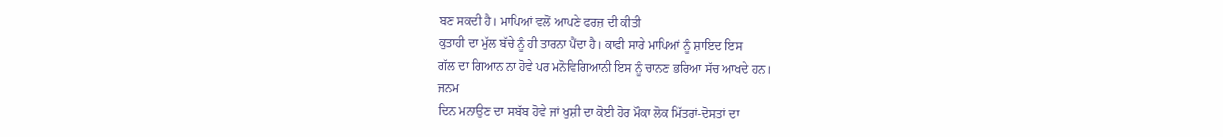ਬਣ ਸਕਦੀ ਹੈ। ਮਾਪਿਆਂ ਵਲੋਂ ਆਪਣੇ ਫਰਜ਼ ਦੀ ਕੀਤੀ
ਕੁਤਾਹੀ ਦਾ ਮੁੱਲ ਬੱਚੇ ਨੂੰ ਹੀ ਤਾਰਨਾ ਪੈਂਦਾ ਹੈ। ਕਾਫੀ ਸਾਰੇ ਮਾਪਿਆਂ ਨੂੰ ਸ਼ਾਇਦ ਇਸ
ਗੱਲ ਦਾ ਗਿਆਨ ਨਾ ਹੋਵੇ ਪਰ ਮਨੋਵਿਗਿਆਨੀ ਇਸ ਨੂੰ ਚਾਨਣ ਭਰਿਆ ਸੱਚ ਆਖਦੇ ਹਨ।
ਜਨਮ
ਦਿਨ ਮਨਾਉਣ ਦਾ ਸਬੱਬ ਹੋਵੇ ਜਾਂ ਖੁਸ਼ੀ ਦਾ ਕੋਈ ਹੋਰ ਮੌਕਾ ਲੋਕ ਮਿੱਤਰਾਂ-ਦੋਸਤਾਂ ਦਾ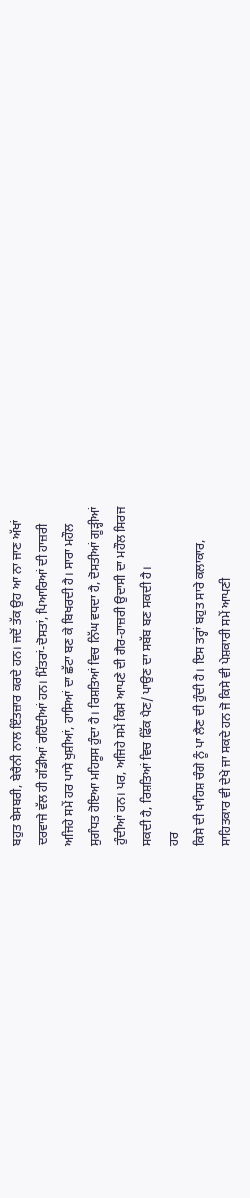ਬਹੁਤ ਬੇਸਬਰੀ, ਬੇਚੈਨੀ ਨਾਲ ਇੰਤਜ਼ਾਰ ਕਰਦੇ ਹਨ। ਜਦੋਂ ਤੱਕ ਉਹ ਆ ਨਾ ਜਾਣ ਅੱਖਾਂ
ਦਰਵਾਜੇ ਵੱਲ ਹੀ ਗੱਡੀਆਂ ਰਹਿੰਦੀਆਂ ਹਨ। ਮਿੱਤਰਾਂ-ਦੋਸਤਾਂ, ਪਿਆਰਿਆਂ ਦੀ ਹਾਜ਼ਰੀ
ਅਜਿਹੇ ਸਮੇਂ ਹਰ ਪਾਸੇ ਖੁਸ਼ੀਆਂ, ਹਾਸਿਆਂ ਦਾ ਛੱਟਾ ਬਣ ਕੇ ਬਿਖਰਦੀ ਹੈ। ਸਾਰਾ ਮਹੌਲ
ਸੁਗੰਧਤ ਹੋਇਆ ਮਹਿਸੂਸ ਹੁੰਦਾ ਹੈ। ਰਿਸ਼ਤਿਆਂ ਵਿਚ ਨਿੱਘ ਵਧਦਾ ਹੈ, ਦੋਸਤੀਆਂ ਗੂੜ੍ਹੀਆਂ
ਹੁੰਦੀਆਂ ਹਨ। ਪਰ, ਅਜਿਹੇ ਸਮੇਂ ਕਿਸੇ ਆਪਣੇ ਦੀ ਗੈਰ-ਹਾਜ਼ਰੀ ਉਦਾਸੀ ਦਾ ਮਹੌਲ ਸਿਰਜ
ਸਕਦੀ ਹੈ, ਰਿਸ਼ਤਿਆਂ ਵਿਚ ਫਿੱਕ ਪੈਣ/ ਪਾਉਣ ਦਾ ਸਬੱਬ ਬਣ ਸਕਦੀ ਹੈ।
ਹਰ
ਕਿਸੇ ਦੀ ਖਾਹਿਸ਼ ਚੰਗੇ ਨੂੰ ਪਾ ਲੈਣ ਦੀ ਹੁੰਦੀ ਹੈ। ਇਸ ਤਰ੍ਹਾਂ ਬਹੁਤ ਸਾਰੇ ਕਲਾਕਾਰ,
ਸਾਹਿਤਕਾਰ ਵੀ ਦੇਖੇ ਜਾ ਸਕਦੇ ਹਨ ਜੋ ਕਿਸੇ ਵੀ ਪੇਸ਼ਕਾਰੀ ਸਮੇਂ ਆਪਣੀ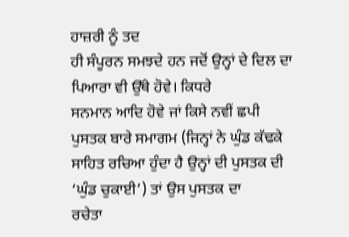ਹਾਜ਼ਰੀ ਨੂੰ ਤਦ
ਹੀ ਸੰਪੂਰਨ ਸਮਝਦੇ ਹਨ ਜਦੋਂ ਉਨ੍ਹਾਂ ਦੇ ਦਿਲ ਦਾ ਪਿਆਰਾ ਵੀ ਉੱਥੇ ਹੋਵੇ। ਕਿਧਰੇ
ਸਨਮਾਨ ਆਦਿ ਹੋਵੇ ਜਾਂ ਕਿਸੇ ਨਵੀਂ ਛਪੀ ਪੁਸਤਕ ਬਾਰੇ ਸਮਾਗਮ (ਜਿਨ੍ਹਾਂ ਨੇ ਘੁੰਡ ਕੱਢਕੇ
ਸਾਹਿਤ ਰਚਿਆ ਹੁੰਦਾ ਹੈ ਉਨ੍ਹਾਂ ਦੀ ਪੁਸਤਕ ਦੀ ‘ਘੁੰਡ ਚੁਕਾਈ’) ਤਾਂ ਉਸ ਪੁਸਤਕ ਦਾ
ਰਚੇਤਾ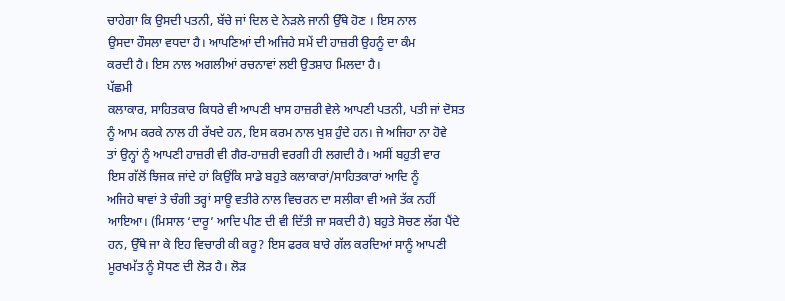ਚਾਹੇਗਾ ਕਿ ਉਸਦੀ ਪਤਨੀ, ਬੱਚੇ ਜਾਂ ਦਿਲ ਦੇ ਨੇੜਲੇ ਜਾਨੀ ਉੱਥੇ ਹੋਣ । ਇਸ ਨਾਲ
ਉਸਦਾ ਹੌਸਲਾ ਵਧਦਾ ਹੈ। ਆਪਣਿਆਂ ਦੀ ਅਜਿਹੇ ਸਮੇਂ ਦੀ ਹਾਜ਼ਰੀ ਉਹਨੂੰ ਦਾ ਕੰਮ
ਕਰਦੀ ਹੈ। ਇਸ ਨਾਲ ਅਗਲੀਆਂ ਰਚਨਾਵਾਂ ਲਈ ਉਤਸ਼ਾਹ ਮਿਲਦਾ ਹੈ।
ਪੱਛਮੀ
ਕਲਾਕਾਰ, ਸਾਹਿਤਕਾਰ ਕਿਧਰੇ ਵੀ ਆਪਣੀ ਖਾਸ ਹਾਜ਼ਰੀ ਵੇਲੇ ਆਪਣੀ ਪਤਨੀ, ਪਤੀ ਜਾਂ ਦੋਸਤ
ਨੂੰ ਆਮ ਕਰਕੇ ਨਾਲ ਹੀ ਰੱਖਦੇ ਹਨ, ਇਸ ਕਰਮ ਨਾਲ ਖੁਸ਼ ਹੁੰਦੇ ਹਨ। ਜੇ ਅਜਿਹਾ ਨਾ ਹੋਵੇ
ਤਾਂ ਉਨ੍ਹਾਂ ਨੂੰ ਆਪਣੀ ਹਾਜ਼ਰੀ ਵੀ ਗੈਰ-ਹਾਜ਼ਰੀ ਵਰਗੀ ਹੀ ਲਗਦੀ ਹੈ। ਅਸੀਂ ਬਹੁਤੀ ਵਾਰ
ਇਸ ਗੱਲੋਂ ਝਿਜਕ ਜਾਂਦੇ ਹਾਂ ਕਿਉਂਕਿ ਸਾਡੇ ਬਹੁਤੇ ਕਲਾਕਾਰਾਂ/ਸਾਹਿਤਕਾਰਾਂ ਆਦਿ ਨੂੰ
ਅਜਿਹੇ ਥਾਵਾਂ ਤੇ ਚੰਗੀ ਤਰ੍ਹਾਂ ਸਾਊ ਵਤੀਰੇ ਨਾਲ ਵਿਚਰਨ ਦਾ ਸਲੀਕਾ ਵੀ ਅਜੇ ਤੱਕ ਨਹੀਂ
ਆਇਆ। (ਮਿਸਾਲ ‘ਦਾਰੂ’ ਆਦਿ ਪੀਣ ਦੀ ਵੀ ਦਿੱਤੀ ਜਾ ਸਕਦੀ ਹੈ) ਬਹੁਤੇ ਸੋਚਣ ਲੱਗ ਪੈਂਦੇ
ਹਨ, ਉੱਥੇ ਜਾ ਕੇ ਇਹ ਵਿਚਾਰੀ ਕੀ ਕਰੂ? ਇਸ ਫਰਕ ਬਾਰੇ ਗੱਲ ਕਰਦਿਆਂ ਸਾਨੂੰ ਆਪਣੀ
ਮੂਰਖਮੱਤ ਨੂੰ ਸੋਧਣ ਦੀ ਲੋੜ ਹੈ। ਲੋੜ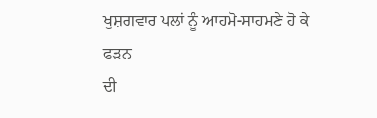ਖੁਸ਼ਗਵਾਰ ਪਲਾਂ ਨੂੰ ਆਹਮੋ-ਸਾਹਮਣੇ ਹੋ ਕੇ ਫੜਨ
ਦੀ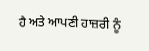ਹੈ ਅਤੇ ਆਪਣੀ ਹਾਜ਼ਰੀ ਨੂੰ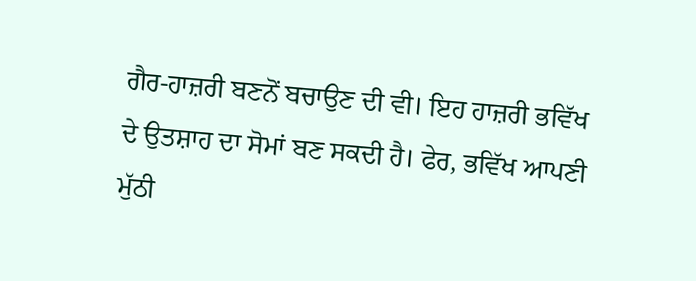ਗੈਰ-ਹਾਜ਼ਰੀ ਬਣਨੋਂ ਬਚਾਉਣ ਦੀ ਵੀ। ਇਹ ਹਾਜ਼ਰੀ ਭਵਿੱਖ
ਦੇ ਉਤਸ਼ਾਹ ਦਾ ਸੋਮਾਂ ਬਣ ਸਕਦੀ ਹੈ। ਫੇਰ, ਭਵਿੱਖ ਆਪਣੀ ਮੁੱਠੀ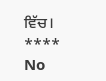ਵਿੱਚ।
****
No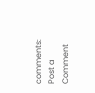comments:
Post a Comment